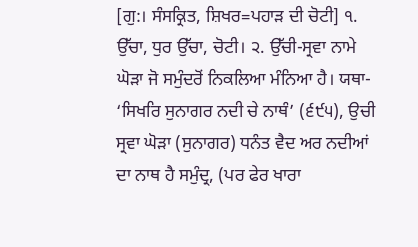[ਗੁ:। ਸੰਸਕ੍ਰਿਤ, ਸ਼ਿਖਰ=ਪਹਾੜ ਦੀ ਚੋਟੀ] ੧. ਉੱਚਾ, ਧੁਰ ਉੱਚਾ, ਚੋਟੀ। ੨. ਉੱਚੀ-ਸ੍ਰਵਾ ਨਾਮੇ ਘੋੜਾ ਜੋ ਸਮੁੰਦਰੋਂ ਨਿਕਲਿਆ ਮੰਨਿਆ ਹੈ। ਯਥਾ- ‘ਸਿਖਰਿ ਸੁਨਾਗਰ ਨਦੀ ਚੇ ਨਾਥੰ’ (੬੯੫), ਉਚੀ ਸ੍ਰਵਾ ਘੋੜਾ (ਸੁਨਾਗਰ) ਧਨੰਤ ਵੈਦ ਅਰ ਨਦੀਆਂ ਦਾ ਨਾਥ ਹੈ ਸਮੁੰਦ੍ਰ, (ਪਰ ਫੇਰ ਖਾਰਾ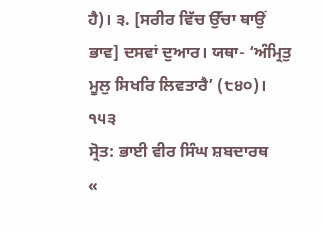ਹੈ)। ੩. [ਸਰੀਰ ਵਿੱਚ ਉੱਚਾ ਥਾਉਂ ਭਾਵ] ਦਸਵਾਂ ਦੁਆਰ। ਯਥਾ- ‘ਅੰਮ੍ਰਿਤੁ ਮੂਲੁ ਸਿਖਰਿ ਲਿਵਤਾਰੈ’ (੮੪੦)। ੧੫੩
ਸ੍ਰੋਤ: ਭਾਈ ਵੀਰ ਸਿੰਘ ਸ਼ਬਦਾਰਥ
«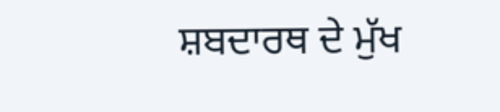ਸ਼ਬਦਾਰਥ ਦੇ ਮੁੱਖ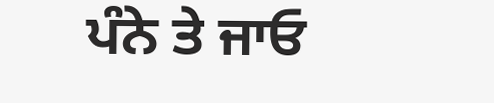ਪੰਨੇ ਤੇ ਜਾਓ